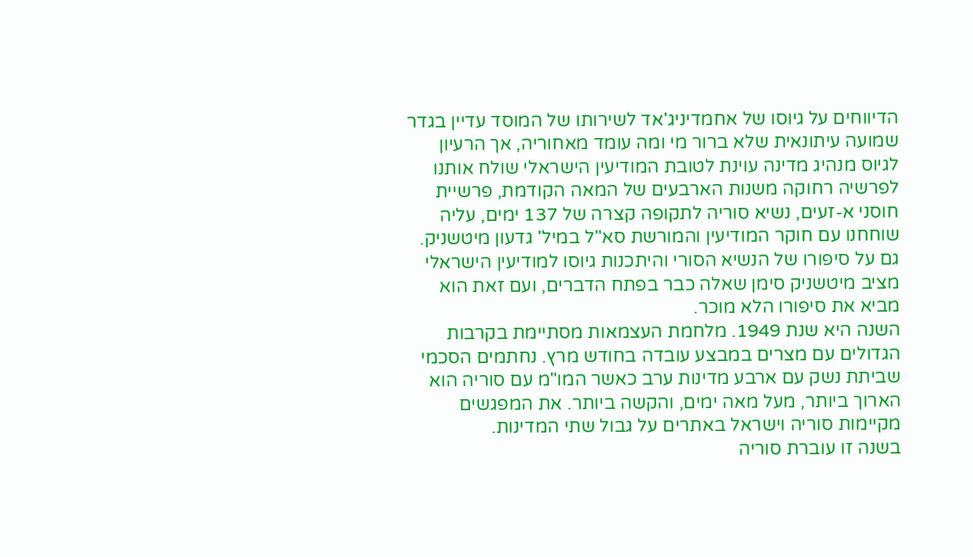הדיווחים על גיוסו של אחמדיניג'אד לשירותו של המוסד עדיין בגדר שמועה עיתונאית שלא ברור מי ומה עומד מאחוריה, אך הרעיון לגיוס מנהיג מדינה עוינת לטובת המודיעין הישראלי שולח אותנו לפרשיה רחוקה משנות הארבעים של המאה הקודמת, פרשיית חוסני א-זעים, נשיא סוריה לתקופה קצרה של 137 ימים, עליה שוחחנו עם חוקר המודיעין והמורשת סא"ל במיל' גדעון מיטשניק.
גם על סיפורו של הנשיא הסורי והיתכנות גיוסו למודיעין הישראלי מציב מיטשניק סימן שאלה כבר בפתח הדברים, ועם זאת הוא מביא את סיפורו הלא מוכר.
השנה היא שנת 1949. מלחמת העצמאות מסתיימת בקרבות הגדולים עם מצרים במבצע עובדה בחודש מרץ. נחתמים הסכמי שביתת נשק עם ארבע מדינות ערב כאשר המו"מ עם סוריה הוא הארוך ביותר, מעל מאה ימים, והקשה ביותר. את המפגשים מקיימות סוריה וישראל באתרים על גבול שתי המדינות.
בשנה זו עוברת סוריה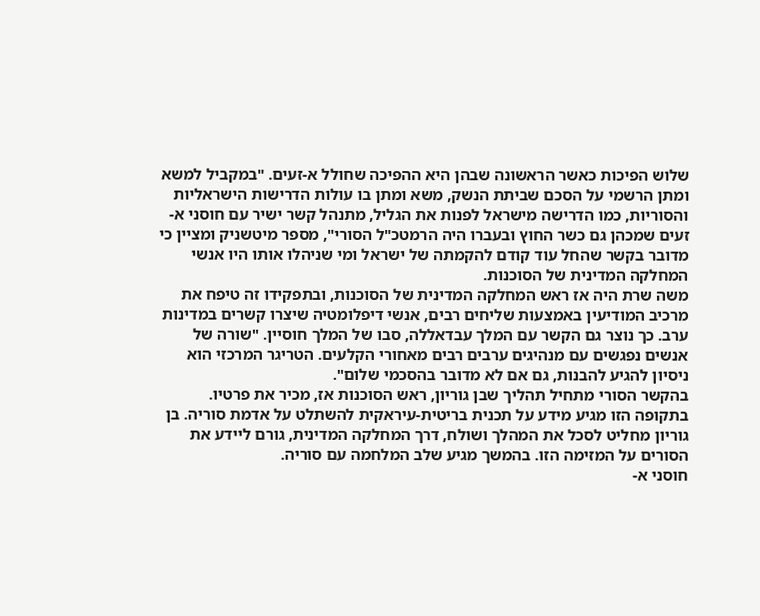שלוש הפיכות כאשר הראשונה שבהן היא ההפיכה שחולל א-זעים. "במקביל למשא ומתן הרשמי על הסכם שביתת הנשק, משא ומתן בו עולות הדרישות הישראליות והסוריות, כמו הדרישה מישראל לפנות את הגליל, מתנהל קשר ישיר עם חוסני א-זעים שמכהן גם כשר החוץ ובעברו היה הרמטכ"ל הסורי", מספר מיטשניק ומציין כי מדובר בקשר שהחל עוד קודם להקמתה של ישראל ומי שניהלו אותו היו אנשי המחלקה המדינית של הסוכנות.
משה שרת היה אז ראש המחלקה המדינית של הסוכנות, ובתפקידו זה טיפח את מרכיב המודיעין באמצעות שליחים רבים, אנשי דיפלומטיה שיצרו קשרים במדינות ערב. כך נוצר גם הקשר עם המלך עבדאללה, סבו של המלך חוסיין. "שורה של אנשים נפגשים עם מנהיגים ערבים רבים מאחורי הקלעים. הטריגר המרכזי הוא ניסיון להגיע להבנות, גם אם לא מדובר בהסכמי שלום".
בהקשר הסורי מתחיל תהליך שבן גוריון, ראש הסוכנות אז, מכיר את פרטיו. בתקופה הזו מגיע מידע על תכנית בריטית-עיראקית להשתלט על אדמת סוריה. בן גוריון מחליט לסכל את המהלך ושולח, דרך המחלקה המדינית, גורם ליידע את הסורים על המזימה הזו. בהמשך מגיע שלב המלחמה עם סוריה.
חוסני א-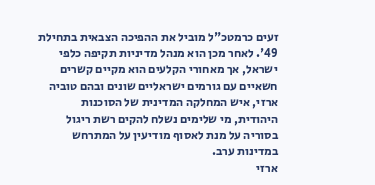זעים כרמטכ"ל מוביל את ההפיכה הצבאית בתחילת 49'. לאחר מכן הוא מנהל מדיניות תקיפה כלפי ישראל, אך מאחורי הקלעים הוא מקיים קשרים חשאיים עם גורמים ישראליים שונים ובהם טוביה ארזי, איש המחלקה המדינית של הסוכנות היהודית, מי שלימים נשלח להקים רשת ריגול בסוריה על מנת לאסוף מודיעין על המתרחש במדינות ערב.
ארזי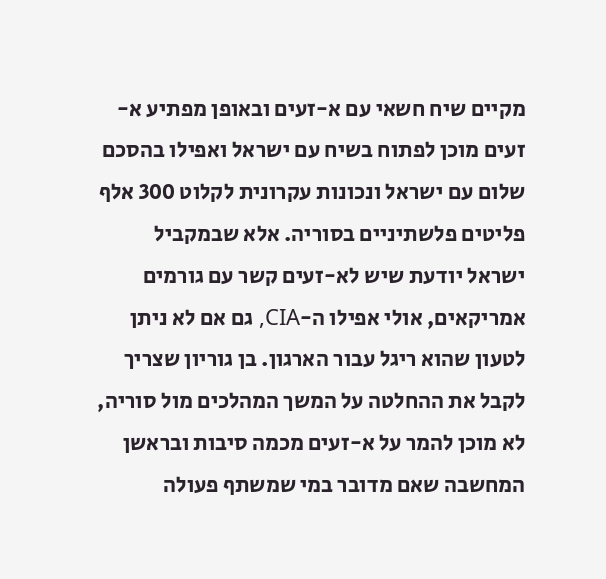מקיים שיח חשאי עם א-זעים ובאופן מפתיע א-זעים מוכן לפתוח בשיח עם ישראל ואפילו בהסכם שלום עם ישראל ונכונות עקרונית לקלוט 300 אלף פליטים פלשתיניים בסוריה. אלא שבמקביל ישראל יודעת שיש לא-זעים קשר עם גורמים אמריקאים, אולי אפילו ה-CIA, גם אם לא ניתן לטעון שהוא ריגל עבור הארגון. בן גוריון שצריך לקבל את ההחלטה על המשך המהלכים מול סוריה, לא מוכן להמר על א-זעים מכמה סיבות ובראשן המחשבה שאם מדובר במי שמשתף פעולה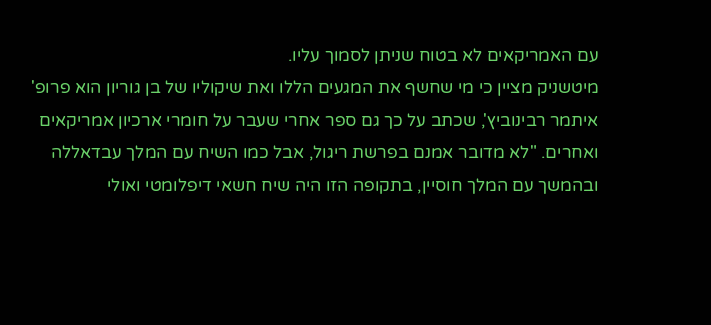עם האמריקאים לא בטוח שניתן לסמוך עליו.
מיטשניק מציין כי מי שחשף את המגעים הללו ואת שיקוליו של בן גוריון הוא פרופ' איתמר רבינוביץ', שכתב על כך גם ספר אחרי שעבר על חומרי ארכיון אמריקאים ואחרים. "לא מדובר אמנם בפרשת ריגול, אבל כמו השיח עם המלך עבדאללה ובהמשך עם המלך חוסיין, בתקופה הזו היה שיח חשאי דיפלומטי ואולי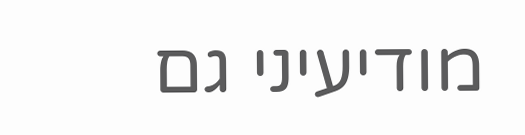מודיעיני גם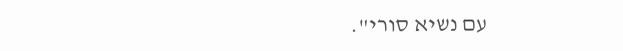עם נשיא סורי".